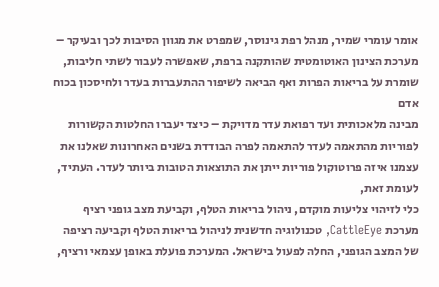אומר עומרי שמיר, מנהל רפת גינוסר, שמפרט את מגוון הסיבות לכך ובעיקר – מערכת הצינון האוטומטית שהותקנה ברפת, שאפשרה לעבור לשתי חליבות, שומרת על בריאות הפרות ואף הביאה לשיפור ההתעברות בעדר ולחיסכון בכוח אדם
מבינה מלאכותית ועד רפואת עדר מדויקת – כיצד יעברו החלטות הקשורות לפוריות מהתאמה לעדר להתאמה לפרה הבודדת בשנים האחרונות שאלנו את עצמנו איזה פרוטוקול פוריות ייתן את התוצאות הטובות ביותר לעדר. העתיד, לעומת זאת,
כלי לזיהוי צליעות מוקדם, ניהול בריאות הטלף, וקביעת מצב גופני רציף מערכת CattleEye, טכנולוגיה חדשנית לניהול בריאות הטלף וקביעה רציפה של המצב הגופני, החלה לפעול בישראל. המערכת פועלת באופן עצמאי ורציף,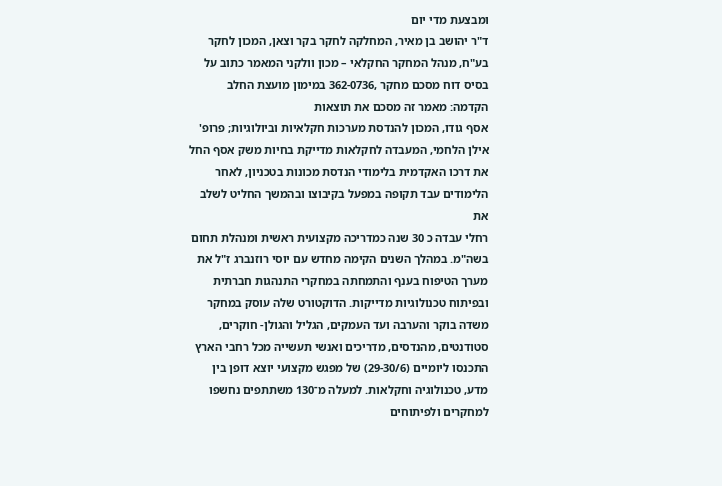ומבצעת מדי יום
ד"ר יהושב בן מאיר, המחלקה לחקר בקר וצאן, המכון לחקר בע"ח, מנהל המחקר החקלאי – מכון וולקני המאמר כתוב על בסיס דוח מסכם מחקר ,362-0736 במימון מועצת החלב הקדמה: מאמר זה מסכם את תוצאות
אסף גודו, המכון להנדסת מערכות חקלאיות וביולוגיות; פרופ' אילן הלחמי, המעבדה לחקלאות מדייקת בחיות משק אסף החל את דרכו האקדמית בלימודי הנדסת מכונות בטכניון, לאחר הלימודים עבד תקופה במפעל בקיבוצו ובהמשך החליט לשלב את
רחלי עבדה כ 30 שנה כמדריכה מקצועית ראשית ומנהלת תחום בשה"מ. במהלך השנים הקימה מחדש עם יוסי רוזנברג ז"ל את מערך הטיפוח בענף והתמחתה במחקרי התנהגות חברתית ובפיתוח טכנולוגיות מדייקות. הדוקטורט שלה עוסק במחקר
משדה בוקר והערבה ועד העמקים, הגליל והגולן- חוקרים, סטודנטים, מהנדסים, מדריכים ואנשי תעשייה מכל רחבי הארץ התכנסו ליומיים (29-30/6) של מפגש מקצועי יוצא דופן בין מדע, טכנולוגיה וחקלאות. למעלה מ־130 משתתפים נחשפו למחקרים ולפיתוחים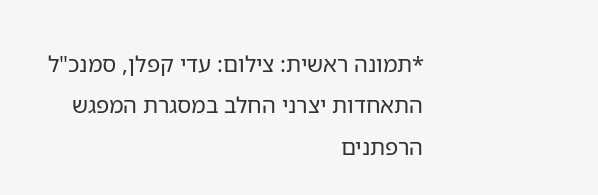*תמונה ראשית: צילום: עדי קפלן, סמנכ"ל התאחדות יצרני החלב במסגרת המפגש הרפתנים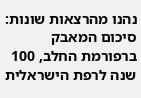נהנו מהרצאות שונות: סיכום המאבק ברפורמת החלב, 100 שנה לרפת הישראלית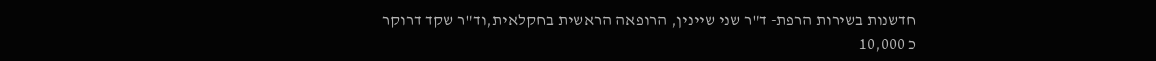חדשנות בשירות הרפת- ד"ר שני שיינין, הרופאה הראשית בחקלאית,וד"ר שקד דרוקר
כ 10,000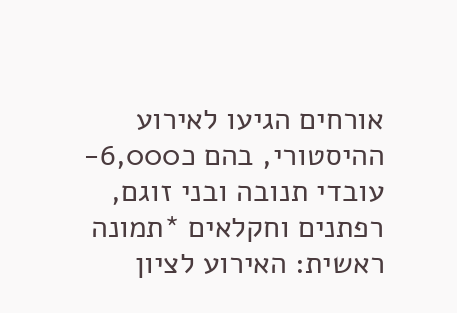אורחים הגיעו לאירוע ההיסטורי, בהם כ6,000- עובדי תנובה ובני זוגם, רפתנים וחקלאים *תמונה ראשית: האירוע לציון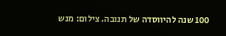100 שנה להיווסדה של תנובה. צילום: מנש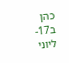כהן ב17- ליוני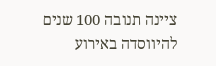ציינה תנובה 100 שנים להיווסדה באירוע